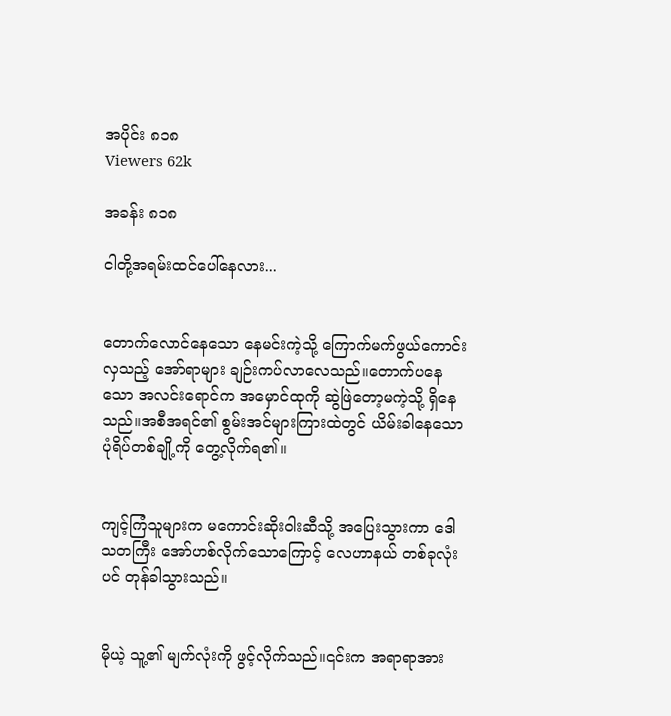အပိုင်း ၈၁၈
Viewers 62k

အခန်း ၈၁၈

ငါတို့အရမ်းထင်ပေါ်နေလား...


တောက်လောင်နေသော နေမင်းကဲ့သို့ ကြောက်မက်ဖွယ်ကောင်းလှသည့် အော်ရာများ ချဉ်းကပ်လာလေသည်။တောက်ပနေသော အလင်းရောင်က အမှောင်ထုကို ဆွဲဖြဲတော့မကဲ့သို့ ရှိနေသည်။အစီအရင်၏ စွမ်းအင်များကြားထဲတွင် ယိမ်းခါနေသော ပုံရိပ်တစ်ချို့ကို တွေ့လိုက်ရ၏။


ကျင့်ကြံသူများက မကောင်းဆိုးဝါးဆီသို့ အပြေးသွားကာ ဒေါသတကြီး အော်ဟစ်လိုက်သောကြောင့် လေဟာနယ် တစ်ခုလုံးပင် တုန်ခါသွားသည်။


မိုယဲ့ သူ့၏ မျက်လုံးကို ဖွင့်လိုက်သည်။၎င်းက အရာရာအား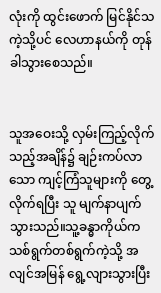လုံးကို ထွင်းဖောက် မြင်နိုင်သကဲ့သို့ပင် လေဟာနယ်ကို တုန်ခါသွားစေသည်။


သူအဝေးသို့ လှမ်းကြည့်လိုက်သည့်အချိန်၌ ချဉ်းကပ်လာသော ကျင့်ကြံသူများကို တွေ့လိုက်ရပြီး သူ မျက်နာပျက်သွားသည်။သူ့ခန္ဓာကိုယ်က သစ်ရွက်တစ်ရွက်ကဲ့သို့ အလျင်အမြန် ရွေ့လျားသွားပြီး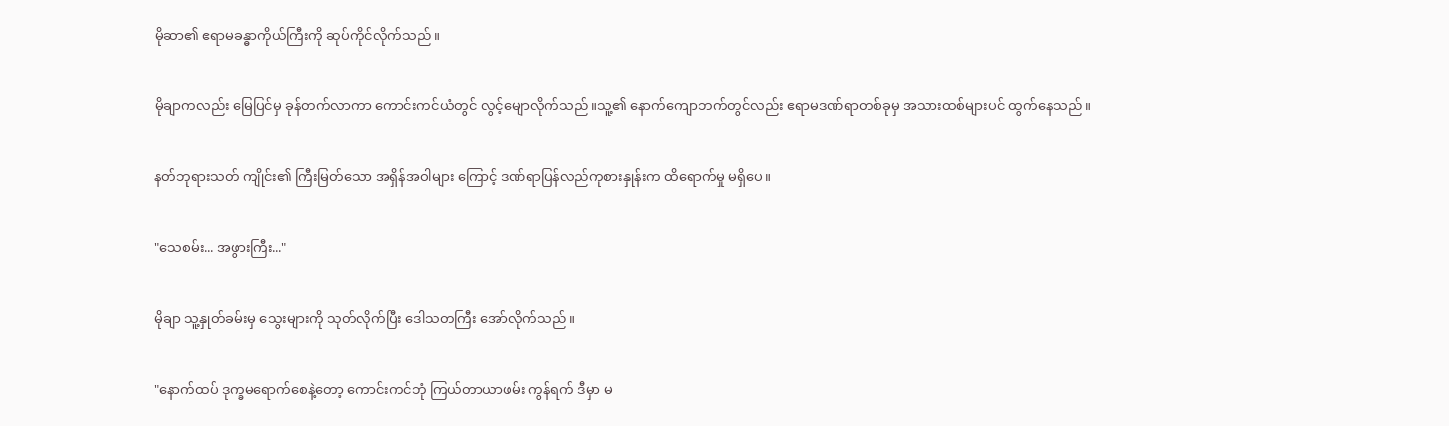မိုဆာ၏ ဧရာမခန္ဓာကိုယ်ကြီးကို ဆုပ်ကိုင်လိုက်သည်။


မိုချာကလည်း မြေပြင်မှ ခုန်တက်လာကာ ကောင်းကင်ယံတွင် လွင့်မျောလိုက်သည်။သူ့၏ နောက်ကျောဘက်တွင်လည်း ဧရာမဒဏ်ရာတစ်ခုမှ အသားထစ်များပင် ထွက်နေသည်။


နတ်ဘုရားသတ် ကျိုင်း၏ ကြီးမြတ်သော အရှိန်အဝါများ ကြောင့် ဒဏ်ရာပြန်လည်ကုစားနှုန်းက ထိရောက်မှု မရှိပေ။


"သေစမ်း... အဖွားကြီး..."


မိုချာ သူ့နှုတ်ခမ်းမှ သွေးများကို သုတ်လိုက်ပြီး ဒေါသတကြီး အော်လိုက်သည်။


"နောက်ထပ် ဒုက္ခမရောက်စေနဲ့တော့ ကောင်းကင်ဘုံ ကြယ်တာယာဖမ်း ကွန်ရက် ဒီမှာ မ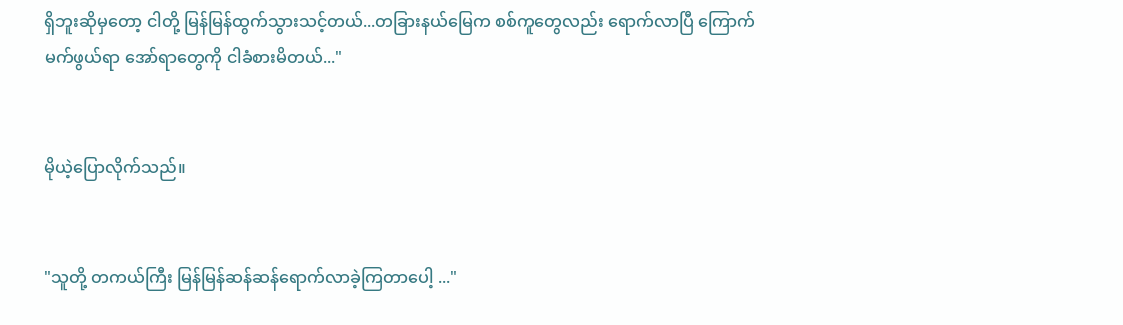ရှိဘူးဆိုမှတော့ ငါတို့ မြန်မြန်ထွက်သွားသင့်တယ်...တခြားနယ်မြေက စစ်ကူတွေလည်း ရောက်လာပြီ ကြောက်မက်ဖွယ်ရာ အော်ရာတွေကို ငါခံစားမိတယ်..."


မိုယဲ့ပြောလိုက်သည်။


"သူတို့ တကယ်ကြီး မြန်မြန်ဆန်ဆန်ရောက်လာခဲ့ကြတာပေါ့ ..."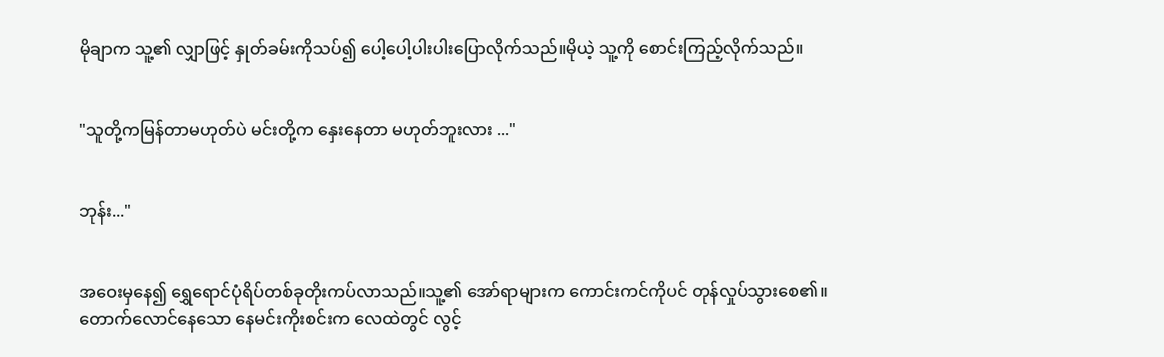မိုချာက သူ့၏ လျှာဖြင့် နှုတ်ခမ်းကိုသပ်၍ ပေါ့ပေါ့ပါးပါးပြောလိုက်သည်။မိုယဲ့ သူ့ကို စောင်းကြည့်လိုက်သည်။


"သူတို့ကမြန်တာမဟုတ်ပဲ မင်းတို့က နှေးနေတာ မဟုတ်ဘူးလား ..."


ဘုန်း..."


အဝေးမှနေ၍ ရွှေရောင်ပုံရိပ်တစ်ခုတိုးကပ်လာသည်။သူ့၏ အော်ရာများက ကောင်းကင်ကိုပင် တုန်လှုပ်သွားစေ၏။တောက်လောင်နေသော နေမင်းကိုးစင်းက လေထဲတွင် လွင့်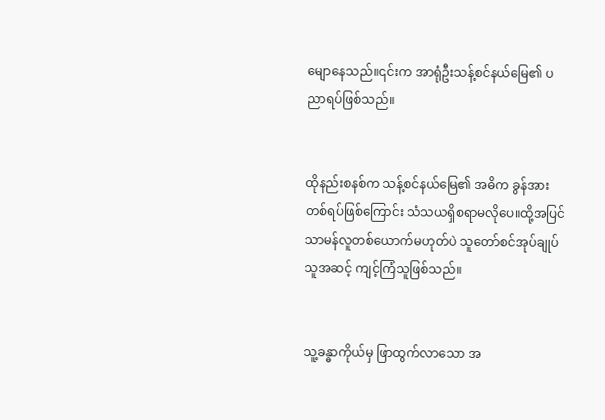မျောနေသည်။၎င်းက အာရုံဦးသန့်စင်နယ်မြေ၏ ပညာရပ်ဖြစ်သည်။


ထိုနည်းစနစ်က သန့်စင်နယ်မြေ၏ အဓိက ခွန်အားတစ်ရပ်ဖြစ်ကြောင်း သံသယရှိစရာမလိုပေ။ထို့အပြင် သာမန်လူတစ်ယောက်မဟုတ်ပဲ သူတော်စင်အုပ်ချုပ်သူအဆင့် ကျင့်ကြံသူဖြစ်သည်။


သူ့ခန္ဓာကိုယ်မှ ဖြာထွက်လာသော အ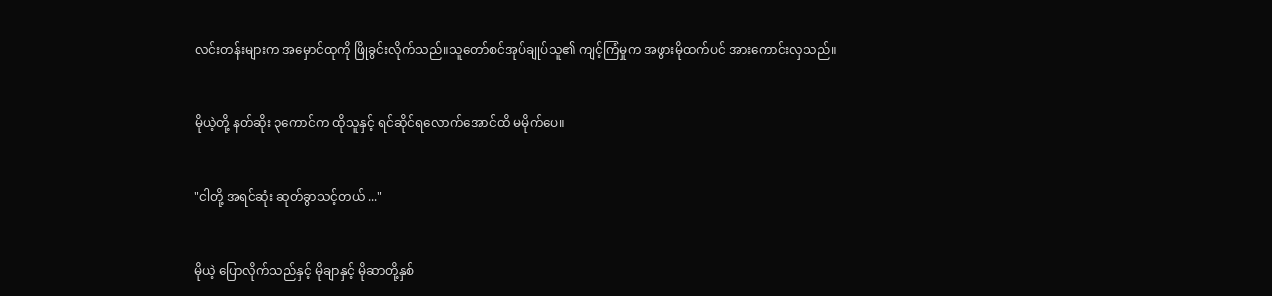လင်းတန်းများက အမှောင်ထုကို ဖြိုခွင်းလိုက်သည်။သူတော်စင်အုပ်ချုပ်သူ၏ ကျင့်ကြံမှုက အဖွားမိုထက်ပင် အားကောင်းလှသည်။


မိုယဲ့တို့ နတ်ဆိုး ၃ကောင်က ထိုသူနှင့် ရင်ဆိုင်ရလောက်အောင်ထိ မမိုက်ပေ။


"ငါတို့ အရင်ဆုံး ဆုတ်ခွာသင့်တယ် ..."


မိုယဲ့ ပြောလိုက်သည်နှင့် မိုချာနှင့် မိုဆာတို့နှစ်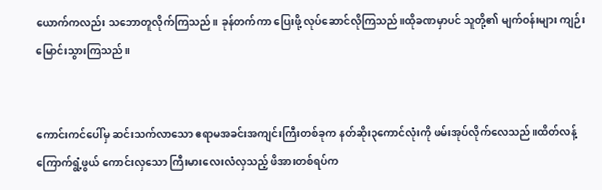ယောက်ကလည်း သဘောတူလိုက်ကြသည်။ ခုန်တက်ကာ ပြေးဖို့ လုပ်ဆောင်လိုကြသည်။ထိုခဏမှာပင် သူတို့၏ မျက်ဝန်းများ ကျဉ်းမြောင်းသွားကြသည်။


ကောင်းကင်ပေါ်မှ ဆင်းသက်လာသော ဧရာမအခင်းအကျင်းကြီးတစ်ခုက နတ်ဆိုး၃ကောင်လုံးကို ဖမ်းအုပ်လိုက်လေသည်။ထိတ်လန့်ကြောက်ရွံ့ဖွယ် ကောင်းလှသော ကြီးမားလေးလံလှသည့် ဖိအားတစ်ရပ်က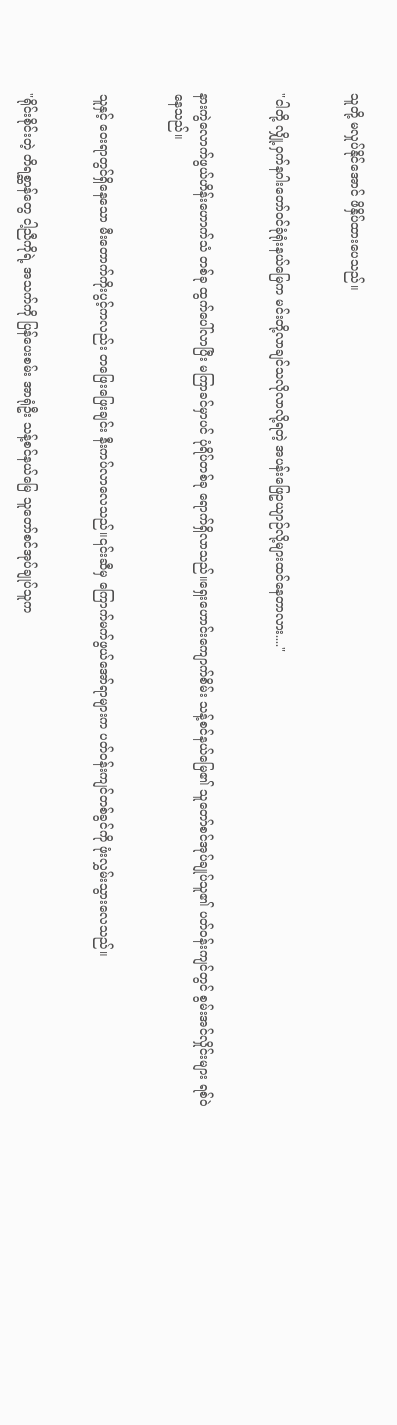သူတို့ မလှုပ်နိုင်အောင် ဖိနှိပ်ထားပေသည်။


"ငါတို့ လျှို့ဝှက်နဂါးတော်ဝင်ခုံရုံးနယ်မြေက မင်းတို့လာချင်သလိုလာလို့ရတဲ့ အပန်းဖြေဥယျာဉ်လို့များထင်နေတာလား...."


နားကွဲလောက်ဖွယ်ဟိန်းဟောက်သံ တစ်ခု ထွက်ပေါ်လာပြီး မကြာခင်မှာပင် ပုံရိပ်တစ်ခု ရောက်ရှိလာသည်။ရှေးဟောင်းကျောက်စိမ်း သန့်စင်နယ်မြေ၏ သူတော်စင်အုပ်ချုပ်သူ၏ ပတ်ဝန်းကျင်တွင် စွမ်းအင်လှိုင်းများ ရစ်ဝဲနေသည်။


သူနှင့် ဝေးရာတွင်ရှိနေသော မီးတောက်ကိုးပွင့်ကလည်း တဖြေးဖြေးချင်း နီးကပ်လာလေသည်။၎င်းဆီမှ ကြောက်မက်ဖွယ်အော်ရာများက ပတ်ဝန်းကျင်တစ်ခွင်ကို ဖုံးလွှမ်းသွားလေသည်။


"ရိုင်းစိုင်းတဲ့ တိရစ္ဆာန်တွေ ငါ့ညီကိုရဲ့ အသက်ကို ပြန်ပေးစမ်း အာရုံဦး သန့်စင်နယ်မြေ သူတော်စင်အုပ်ချုပ်သူက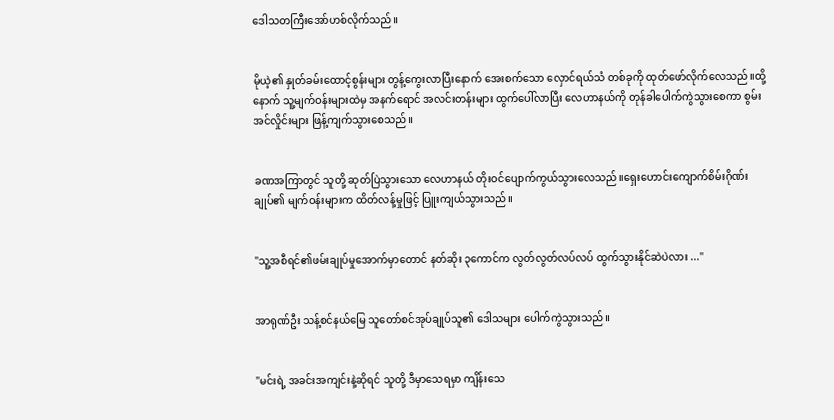ဒေါသတကြီးအော်ဟစ်လိုက်သည်။


မိုယဲ့၏ နှုတ်ခမ်းထောင့်စွန်းများ တွန့်ကွေးလာပြီးနောက် အေးစက်သော လှောင်ရယ်သံ တစ်ခုကို ထုတ်ဖော်လိုက်လေသည်။ထို့နောက် သူ့မျက်ဝန်းများထဲမှ အနက်ရောင် အလင်းတန်းများ ထွက်ပေါ်လာပြီး လေဟာနယ်ကို တုန်ခါပေါက်ကွဲသွားစေကာ စွမ်းအင်လှိုင်းများ ဖြန့်ကျက်သွားစေသည်။


ခဏအကြာတွင် သူတို့ ဆုတ်ပြဲသွားသော လေဟာနယ် တိုးဝင်ပျောက်ကွယ်သွားလေသည်။ရှေးဟောင်းကျောက်စိမ်းဂိုဏ်းချုပ်၏ မျက်ဝန်းများက ထိတ်လန့်မှုဖြင့် ပြူးကျယ်သွားသည်။


"သူ့အစီရင်၏ဖမ်းချုပ်မှုအောက်မှာတောင် နတ်ဆိုး ၃ကောင်က လွတ်လွတ်လပ်လပ် ထွက်သွားနိုင်ဆဲပဲလား ..."


အာရုဏ်ဦး သန့်စင်နယ်မြေ သူတော်စင်အုပ်ချုပ်သူ၏ ဒေါသများ ပေါက်ကွဲသွားသည်။


"မင်းရဲ့ အခင်းအကျင်းနဲ့ဆိုရင် သူတို့ ဒီမှာသေရမှာ ကျိန်းသေ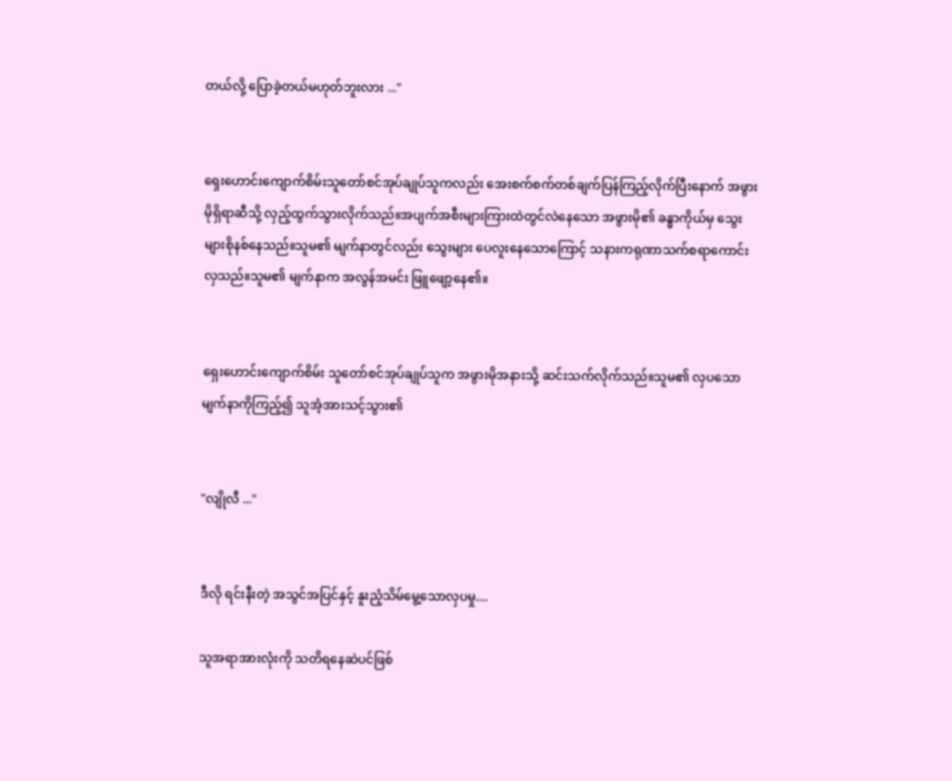တယ်လို့ ပြောခဲ့တယ်မဟုတ်ဘူးလား ..."


ရှေးဟောင်းကျောက်စိမ်းသူတော်စင်အုပ်ချုပ်သူကလည်း အေးစက်စက်တစ်ချက်ပြန်ကြည့်လိုက်ပြီးနောက် အဖွားမိုရှိရာဆီသို့ လှည့်ထွက်သွားလိုက်သည်။အပျက်အစီးများကြားထဲတွင်လဲနေသော အဖွားမို၏ ခန္ဓာကိုယ်မှ သွေးများစိုနစ်နေသည်။သူမ၏ မျက်နာတွင်လည်း သွေးများ ပေလူးနေသောကြောင့် သနားကရုဏာသက်စရာကောင်းလှသည်။သူမ၏ မျက်နာက အလွန်အမင်း ဖြူဖျော့နေ၏။


ရှေးဟောင်းကျောက်စိမ်း သူတော်စင်အုပ်ချုပ်သူက အဖွားမိုအနားသို့ ဆင်းသက်လိုက်သည်။သူမ၏ လှပသော မျက်နာကိုကြည့်၍ သူအံ့အားသင့်သွား၏


"လျိုလီ ..."


ဒီလို ရင်းနီးတဲ့ အသွင်အပြင်နှင့် နူးညံ့သိမ်မွေ့သောလှပမှု....

သူအရာအားလုံးကို သတိရနေဆဲပင်ဖြစ်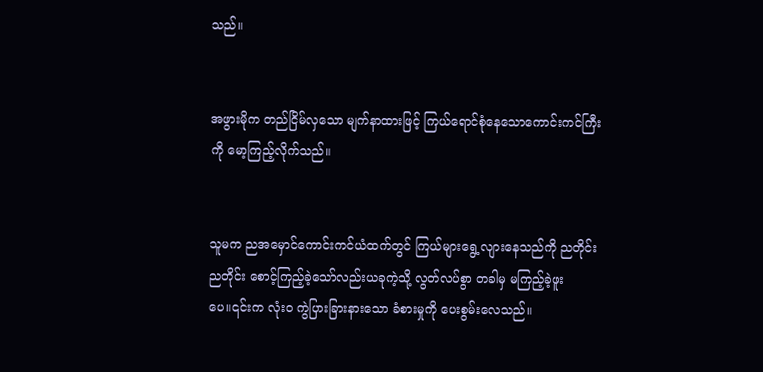သည်။


အဖွားမိုက တည်ငြိမ်လှသော မျက်နာထားဖြင့် ကြယ်ရောင်စုံနေသောကောင်းကင်ကြီးကို မော့ကြည့်လိုက်သည်။


သူမက ညအမှောင်ကောင်းကင်ယံထက်တွင် ကြယ်များရွေ့လျားနေသည်ကို ညတိုင်းညတိုင်း စောင့်ကြည့်ခဲ့သော်လည်းယခုကဲ့သို့ လွတ်လပ်စွာ တခါမှ မကြည့်ခဲ့ဖူးပေ။၎င်းက လုံးဝ ကွဲပြားခြားနားသော ခံစားမှုကို ပေးစွမ်းလေသည်။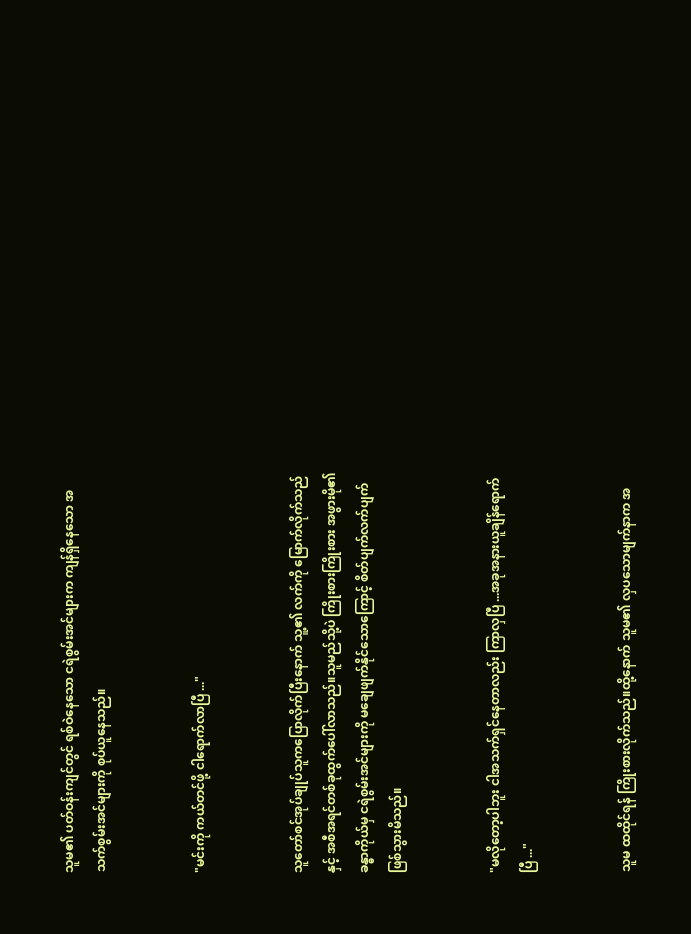သူမ၏ ပတ်ဝန်းကျင်တွင် ရစ်ဝဲနေသော ငရဲစွမ်းအင်များက ကျန်ရှိနေသော အသက်စွမ်းအင်များကို စုပ်ယူနေသည်။


"မင်းကို ကယ်တင်ဖို့ ငါရောက်လာပြီ ..."


သူတော်စင်အုပ်ချုပ်သူကပြောလိုက်ပြီးနောက် သူ့၏ လက်ကို မြောက်လိုက်သည်နှင့် အစီအရင်တစ်ခုထွက်ပေါ်လာသည်။သူမည်သို့ပဲ ကြိုးစားကြိုးစား အဖွားမို၏ ခန္ဓာကိုယ်မှ ငရဲစွမ်းအင်များကို မချေဖျက်နိုင်သောကြောင့် စိတ်ပျက်လက်ပျက်ဖြစ်သွားမိသည်။


"မလိုတော့ပါဘူး ငါအသက်ရှင်နေတာလည်း ကြာလှပြီ ...အခုအနားယူချိန်ရောက်ပြီ ..."


သူမ ထထိုင်ရန် ကြိုးစားလိုက်သည်။ထို့နောက် သူမ၏ လှပသောမျက်နာက အ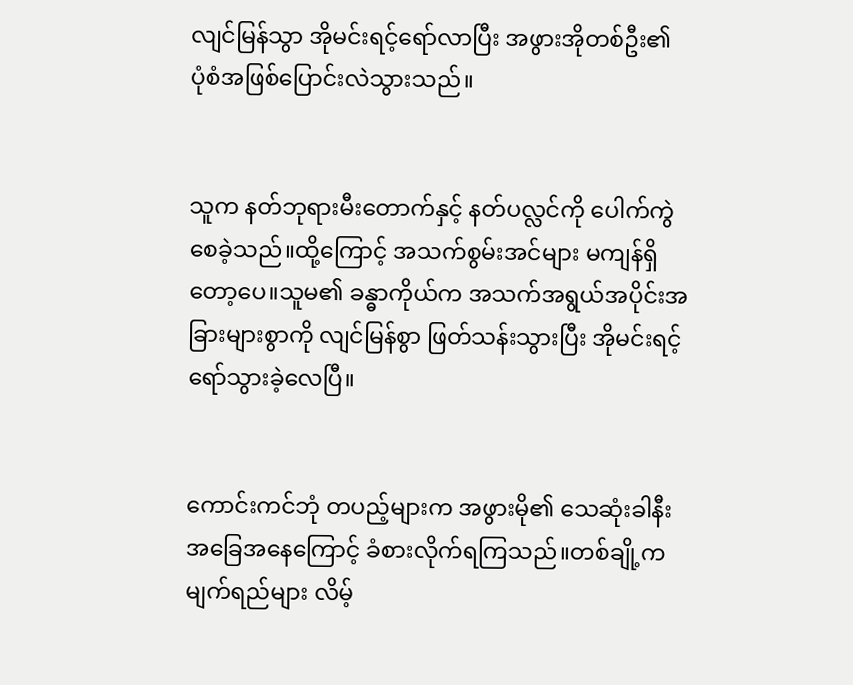လျင်မြန်သွာ အိုမင်းရင့်ရော်လာပြီး အဖွားအိုတစ်ဦး၏ ပုံစံအဖြစ်ပြောင်းလဲသွားသည်။


သူက နတ်ဘုရားမီးတောက်နှင့် နတ်ပလ္လင်ကို ပေါက်ကွဲစေခဲ့သည်။ထို့ကြောင့် အသက်စွမ်းအင်များ မကျန်ရှိတော့ပေ။သူမ၏ ခန္ဓာကိုယ်က အသက်အရွယ်အပိုင်းအခြားများစွာကို လျင်မြန်စွာ ဖြတ်သန်းသွားပြီး အိုမင်းရင့်ရော်သွားခဲ့လေပြီ။


ကောင်းကင်ဘုံ တပည့်များက အဖွားမို၏ သေဆုံးခါနီး အခြေအနေကြောင့် ခံစားလိုက်ရကြသည်။တစ်ချို့က မျက်ရည်များ လိမ့်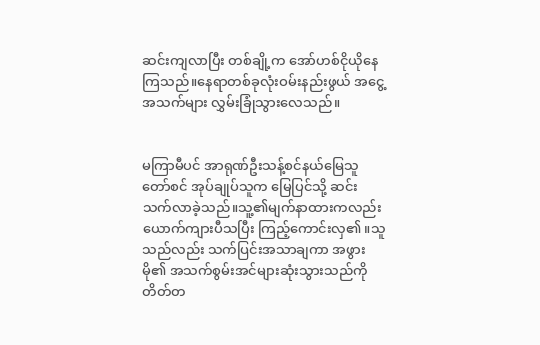ဆင်းကျလာပြီး တစ်ချို့က အော်ဟစ်ငိုယိုနေကြသည်။နေရာတစ်ခုလုံးဝမ်းနည်းဖွယ် အငွေ့အသက်များ လွှမ်းခြုံသွားလေသည်။


မကြာမီပင် အာရုဏ်ဦးသန့်စင်နယ်မြေသူတော်စင် အုပ်ချုပ်သူက မြေပြင်သို့ ဆင်းသက်လာခဲ့သည်။သူ့၏မျက်နာထားကလည်း ယောက်ကျားပီသပြီး ကြည့်ကောင်းလှ၏။သူသည်လည်း သက်ပြင်းအသာချကာ အဖွားမို၏ အသက်စွမ်းအင်များဆုံးသွားသည်ကို တိတ်တ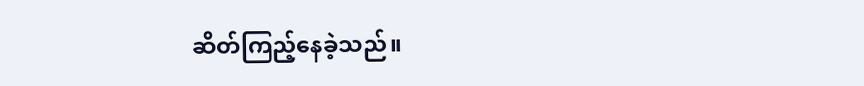ဆိတ်ကြည့်နေခဲ့သည်။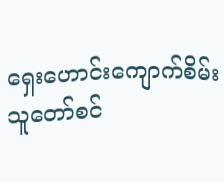ရှေးဟောင်းကျောက်စိမ်းသူတော်စင်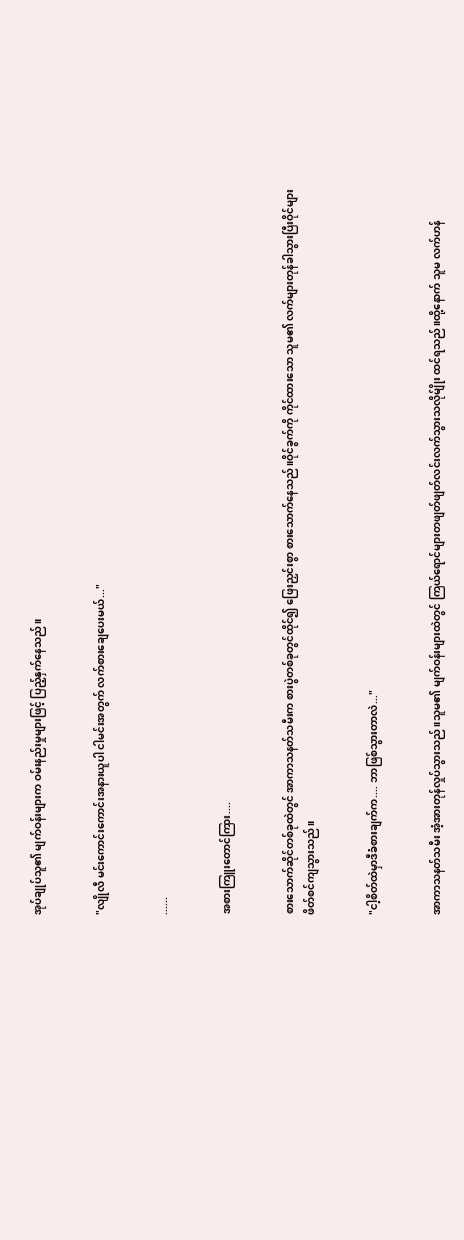အုပ်ချုပ်သူ၏ မျက်ဝန်းများက ဝမ်းနည်းမှုများဖြင့် ပြည့်နှက်နေသည်။


"လျိုလီ မင်းကောင်းကောင်းအနားယူပါ ငါမင်းအတွက် လက်စားချေပေးမယ်..."


......


အစားကြူးတောင်ကြား....


စားသောက်ဆိုင်တစ်ခုထဲတွင် အာကာသနတ်သမီးက စားပွဲတစ်ခုတွင်ထိုင်၍ ဖြေးညှင်းစွာ စားသောက်နေသည်။ဝိုင်ခွက်ကို ကိုင်ထားသော သူမ၏ လက်များတုန်ခါသွားပြီးဝိုင်များ ဖိတ်စင်ကျသွားသည်။


"ငါ့စိတ်ထဲမှာဒီခံစားချက်က.... ဘာဖြစ်သွားတာလဲ..."


အာကာသနတ်သမီး အံ့အားတုန်လှုပ်သွားသည်။သူမ၏ မျက်ဝန်းများထဲတွင် ကြယ်ရောင်များတဖျတ်ဖျတ်လင်းလက်သွားသလိုမ်ျိုး ထင်ရသည်။ထို့နောက် သူမ လက်ဟန်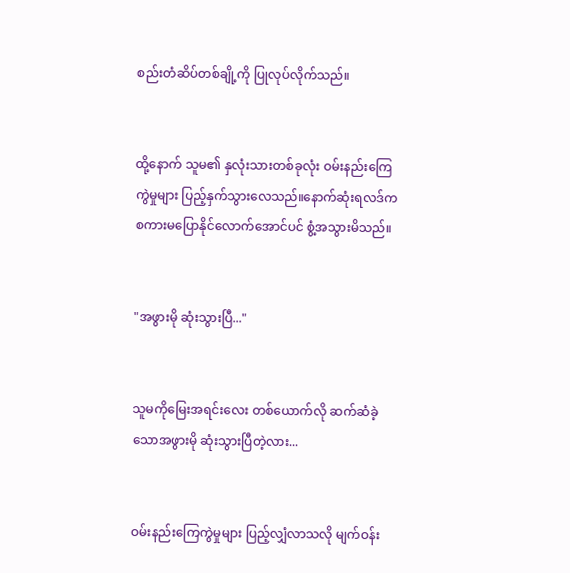စည်းတံဆိပ်တစ်ချို့ကို ပြုလုပ်လိုက်သည်။


ထို့နောက် သူမ၏ နှလုံးသားတစ်ခုလုံး ဝမ်းနည်းကြေကွဲမှုများ ပြည့်နှက်သွားလေသည်။နောက်ဆုံးရလဒ်က စကားမပြောနိုင်လောက်အောင်ပင် စွံ့အသွားမိသည်။


"အဖွားမို ဆုံးသွားပြီ..."


သူမကိုမြေးအရင်းလေး တစ်ယောက်လို ဆက်ဆံခဲ့သောအဖွားမို ဆုံးသွားပြီတဲ့လား...


ဝမ်းနည်းကြေကွဲမှုများ ပြည့်လျှံလာသလို မျက်ဝန်း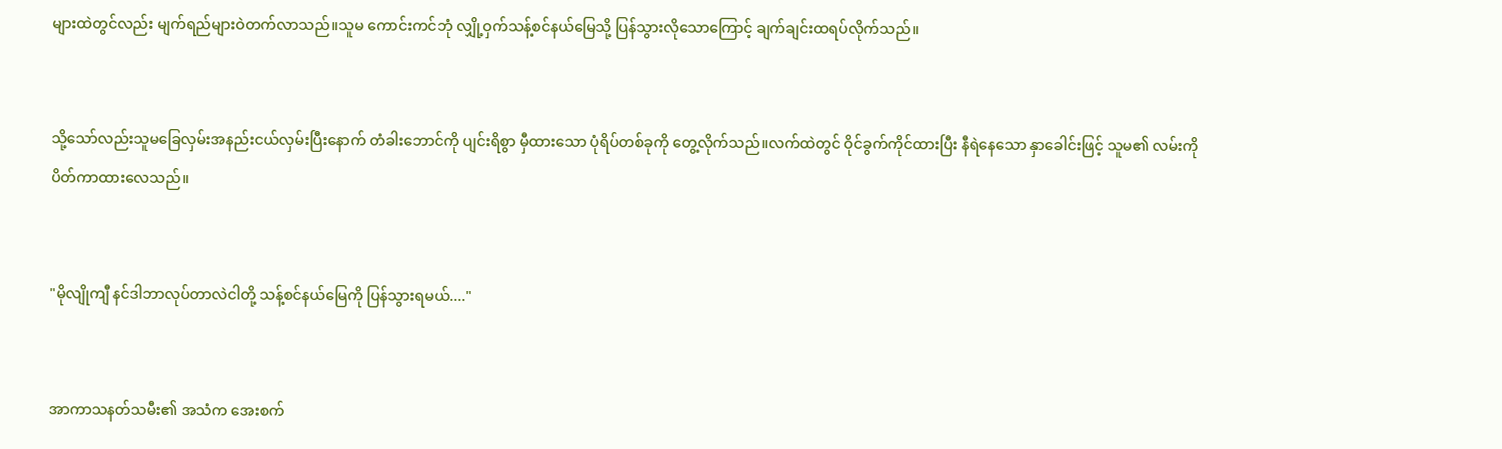များထဲတွင်လည်း မျက်ရည်များဝဲတက်လာသည်။သူမ ကောင်းကင်ဘုံ လျှို့ဝှက်သန့်စင်နယ်မြေသို့ ပြန်သွားလိုသောကြောင့် ချက်ချင်းထရပ်လိုက်သည်။


သို့သော်လည်းသူမခြေလှမ်းအနည်းငယ်လှမ်းပြီးနောက် တံခါးဘောင်ကို ပျင်းရိစွာ မှီထားသော ပုံရိပ်တစ်ခုကို တွေ့လိုက်သည်။လက်ထဲတွင် ဝိုင်ခွက်ကိုင်ထားပြီး နီရဲနေသော နှာခေါင်းဖြင့် သူမ၏ လမ်းကို ပိတ်ကာထားလေသည်။


"မိုလျိုကျီ နင်ဒါဘာလုပ်တာလဲငါတို့ သန့်စင်နယ်မြေကို ပြန်သွားရမယ်...."


အာကာသနတ်သမီး၏ အသံက အေးစက်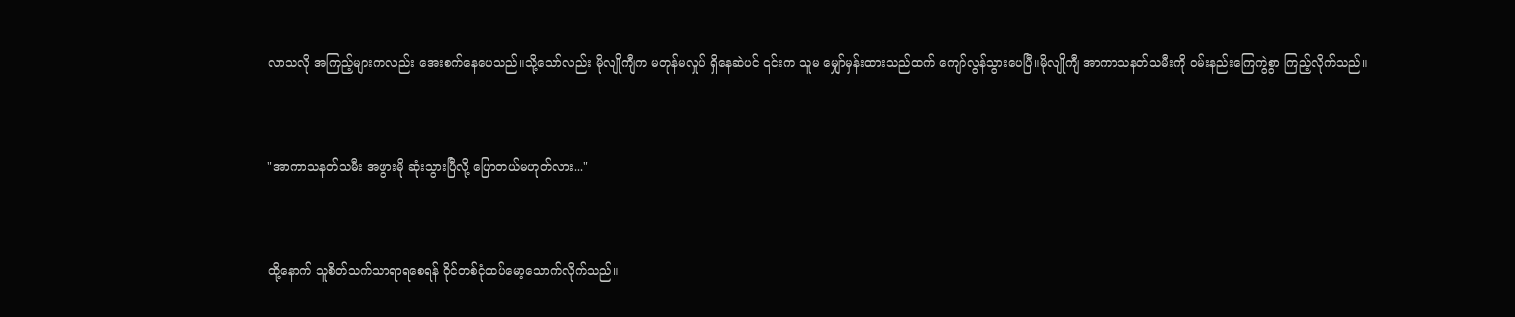လာသလို အကြည့်များကလည်း အေးစက်နေပေသည်။သို့သော်လည်း မိုလျိုကျီက မတုန်မလှုပ် ရှိနေဆဲပင် ၎င်းက သူမ မျှော်မှန်းထားသည်ထက် ကျော်လွန်သွားပေပြီ။မိုလျိုကျီ အာကာသနတ်သမီးကို ဝမ်းနည်းကြေကွဲစွာ ကြည့်လိုက်သည်။


"အာကာသနတ်သမီး အဖွားမို ဆုံးသွားပြီလို့ ပြောတယ်မဟုတ်လား..."


ထို့နောက် သူစိတ်သက်သာရာရစေရန် ဝိုင်တစ်ငုံထပ်မော့သောက်လိုက်သည်။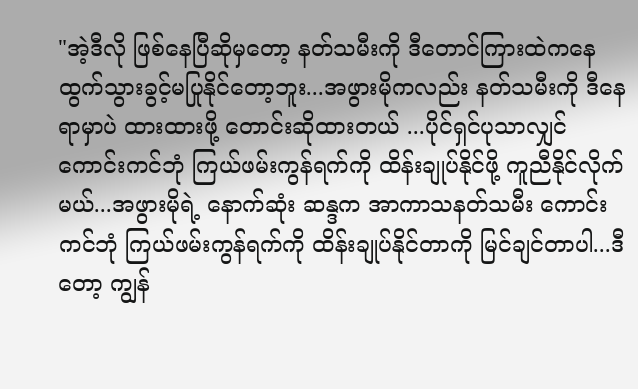"အဲ့ဒီလို ဖြစ်နေပြီဆိုမှတော့ နတ်သမီးကို ဒီတောင်ကြားထဲကနေ ထွက်သွားခွင့်မပြုနိုင်တော့ဘူး...အဖွားမိုကလည်း နတ်သမီးကို ဒီနေရာမှာပဲ ထားထားဖို့ တောင်းဆိုထားတယ် ...ပိုင်ရှင်ပုသာလျှင် ကောင်းကင်ဘုံ ကြယ်ဖမ်းကွန်ရက်ကို ထိန်းချုပ်နိုင်ဖို့ ကူညီနိုင်လိုက်မယ်...အဖွားမိုရဲ့ နောက်ဆုံး ဆန္ဒက အာကာသနတ်သမီး ကောင်းကင်ဘုံ ကြယ်ဖမ်းကွန်ရက်ကို ထိန်းချုပ်နိုင်တာကို မြင်ချင်တာပါ...ဒီတော့ ကျွန်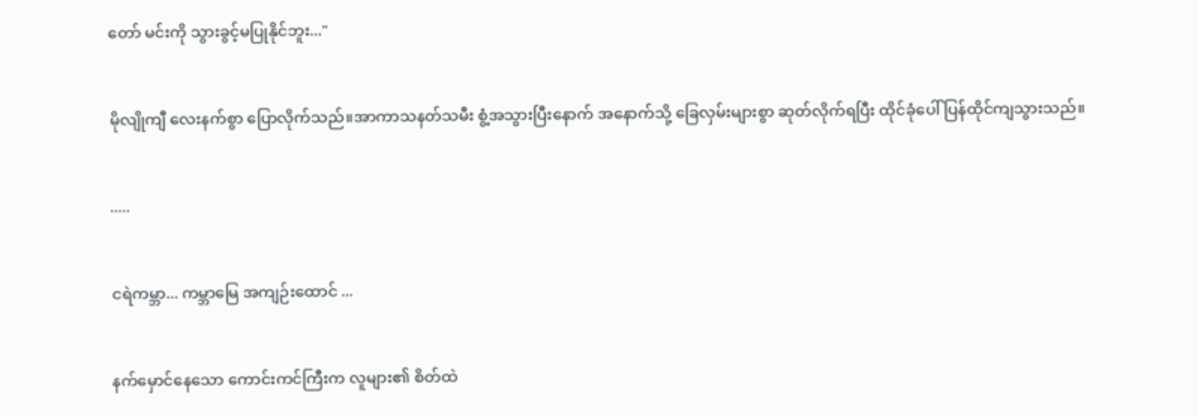တော် မင်းကို သွားခွင့်မပြုနိုင်ဘူး..."


မိုလျိုကျီ လေးနက်စွာ ပြောလိုက်သည်။အာကာသနတ်သမီး စွံ့အသွားပြီးနောက် အနောက်သို့ ခြေလှမ်းများစွာ ဆုတ်လိုက်ရပြီး ထိုင်ခုံပေါ် ပြန်ထိုင်ကျသွားသည်။


.....


ငရဲကမ္ဘာ... ကမ္ဘာမြေ အကျဉ်းထောင် ...


နက်မှောင်နေသော ကောင်းကင်ကြီးက လူများ၏ စိတ်ထဲ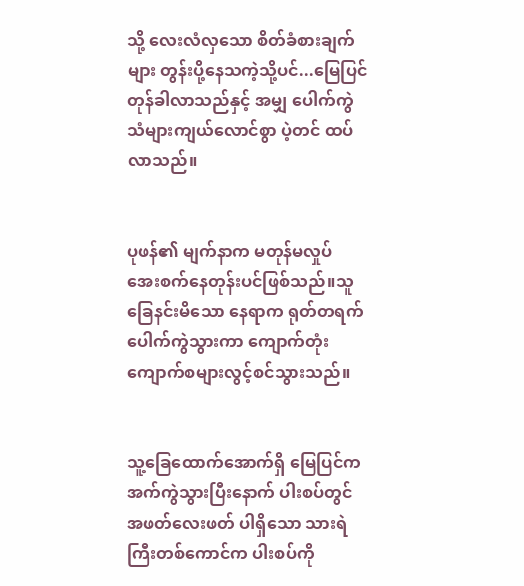သို့ လေးလံလှသော စိတ်ခံစားချက်များ တွန်းပို့နေသကဲ့သို့ပင်...မြေပြင် တုန်ခါလာသည်နှင့် အမျှ ပေါက်ကွဲသံများကျယ်လောင်စွာ ပဲ့တင် ထပ်လာသည်။


ပုဖန်၏ မျက်နာက မတုန်မလှုပ် အေးစက်နေတုန်းပင်ဖြစ်သည်။သူခြေနင်းမိသော နေရာက ရုတ်တရက် ပေါက်ကွဲသွားကာ ကျောက်တုံးကျောက်စများလွင့်စင်သွားသည်။


သူ့ခြေထောက်အောက်ရှိ မြေပြင်က အက်ကွဲသွားပြီးနောက် ပါးစပ်တွင် အဖတ်လေးဖတ် ပါရှိသော သားရဲကြီးတစ်ကောင်က ပါးစပ်ကို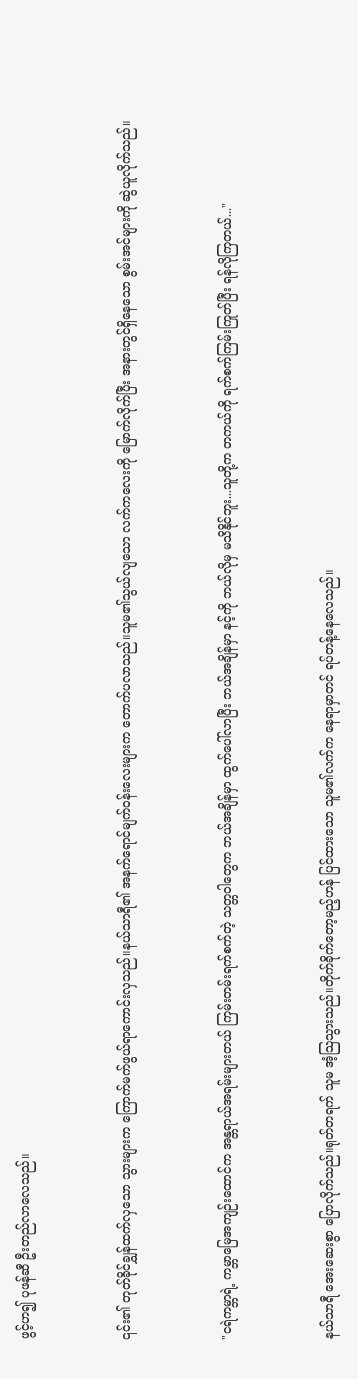ဖွင့်ဟ၍ ပုဖန်ဆီ ဦးတည်လာလေသည်။


၎င်း၏ တုတ်ခိုင်ချွှန်ထက်လှသော သွားများက ကြောက်မက်ဖွယ်ရာကောင်းလှသည်။နယ်သာရီ၏ အနက်ရောင်မျက်ဝန်းလေးများက တောက်ပလာသည်။သူမ၏သွယ်လျသော လက်ကလေးကို မြောက်လိုက်ပြီး အနားတွင်ရှိနေသော စွမ်းအင်များကို ဆွဲယူလိုက်သည်။


"ငရဲကမ္ဘာရဲ့ ကမ္ဘာမြေအကျဉ်းထောင်က အန္တရာယ်အရမ်းများတယ် ကြမ်းတမ်းရက်စက်တဲ့ သတ္တဝါတွေက ဘယ်အချိန်မှာ ထွက်ပေါ်လာပြီး ဘယ်အချိန်မှာ နင့်ကို ဘယ်လိုမှ မသိနိုင်ဘူး...သူတို့က တကယ်ကို ရက်စက်ကြမ်းကြုတ်ပြီး ရန်လိုကြတယ်..."


နယ်သာရီ အေးဆေးစွာ ပြောလိုက်သည်။ရုတ်တရက် သူမ အံ့သြသွားသည်။တိုက်ခိုက်တော့မည့်ဟန် ပြင်ထားသော သူမ၏လက်က နေရာမှာတင် ရပ်တန့်နေလေသည်။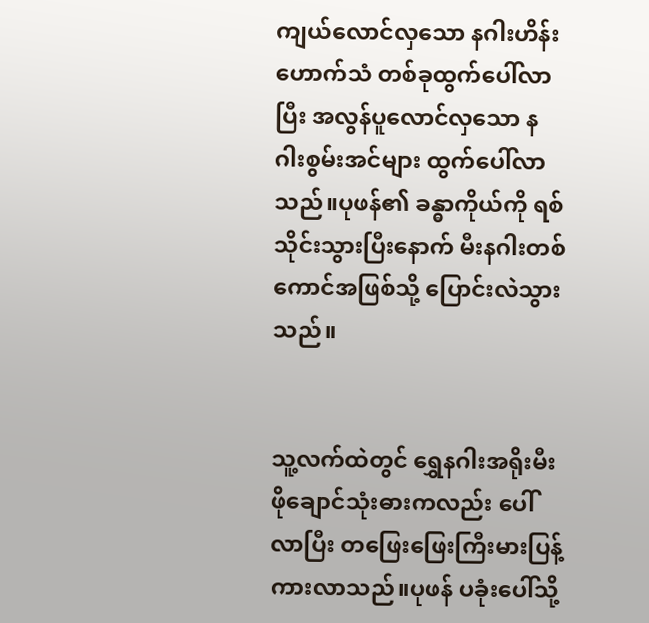ကျယ်လောင်လှသော နဂါးဟိန်းဟောက်သံ တစ်ခုထွက်ပေါ်လာပြီး အလွန်ပူလောင်လှသော နဂါးစွမ်းအင်များ ထွက်ပေါ်လာသည်။ပုဖန်၏ ခန္ဓာကိုယ်ကို ရစ်သိုင်းသွားပြီးနောက် မီးနဂါးတစ်ကောင်အဖြစ်သို့ ပြောင်းလဲသွားသည်။


သူ့လက်ထဲတွင် ရွှေနဂါးအရိုးမီးဖိုချောင်သုံးဓားကလည်း ပေါ်လာပြီး တဖြေးဖြေးကြီးမားပြန့်ကားလာသည်။ပုဖန် ပခုံးပေါ်သို့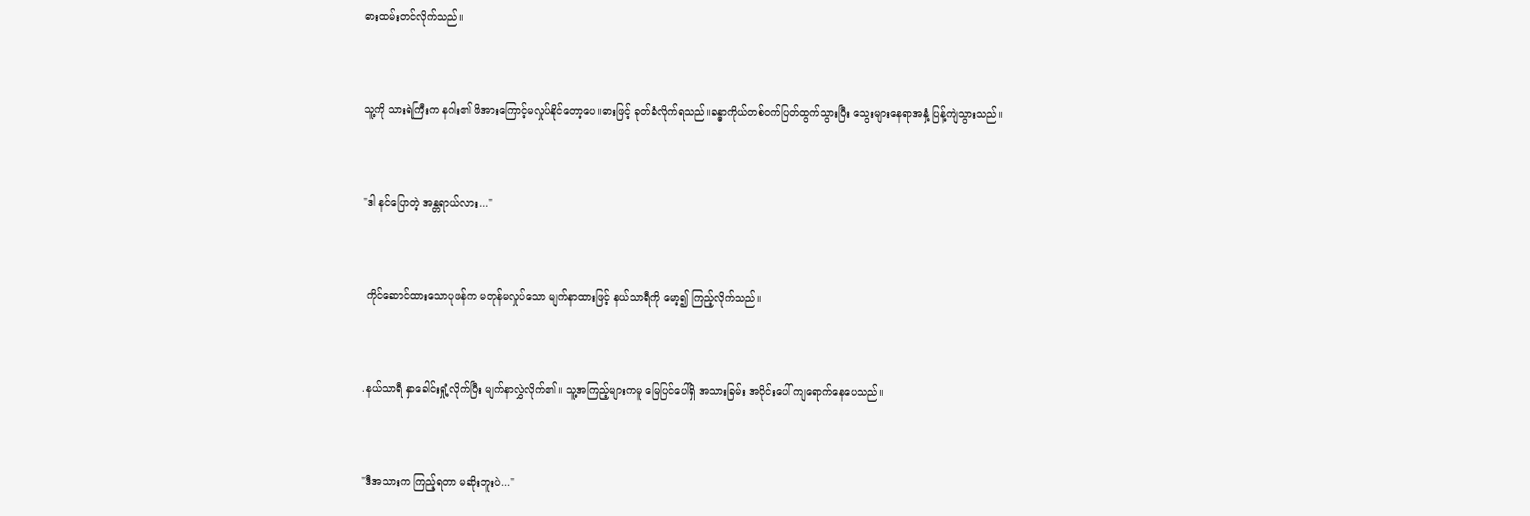ဓားထမ်းတင်လိုက်သည်။


သူ့ကို သားရဲကြီးက နဂါး၏ ဖိအားကြောင့်မလှုပ်နိုင်တော့ပေ။ဓားဖြင့် ခုတ်ခံလိုက်ရသည်။ခန္ဓာကိုယ်တစ်ဝက်ပြတ်ထွက်သွားပြီး သွေးများနေရာအနှံ့ ပြန့်ကျဲသွားသည်။


"ဒါ နင်ပြောတဲ့ အန္တရာယ်လား..."


 ကိုင်ဆောင်ထားသောပုဖန်က မတုန်မလှုပ်သော မျက်နာထားဖြင့် နယ်သာရီကို မော့၍ ကြည့်လိုက်သည်။


.နယ်သာရီ နှာခေါင်းရှုံ့လိုက်ပြီး မျက်နာလွှဲလိုက်၏။ သူ့အကြည့်များကမူ မြေပြင်ပေါ်ရှိ အသားခြမ်း အပိုင်းပေါ် ကျရောက်နေပေသည်။


"ဒီအသားက ကြည့်ရတာ မဆိုးဘူးပဲ..."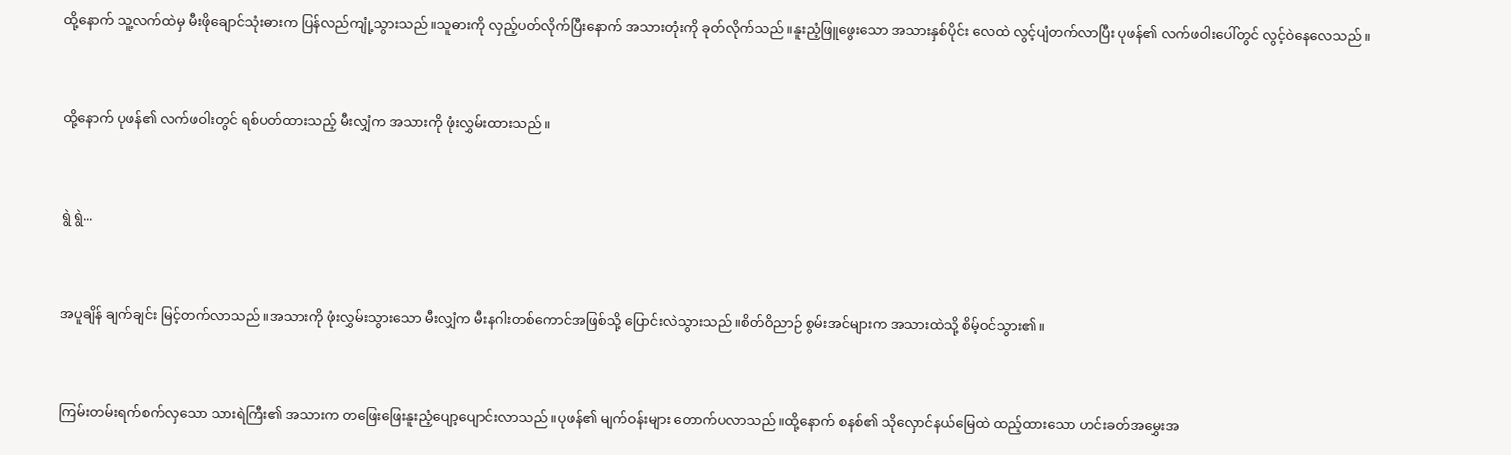ထို့နောက် သူ့လက်ထဲမှ မီးဖိုချောင်သုံးဓားက ပြန်လည်ကျုံ့သွားသည်။သူဓားကို လှည့်ပတ်လိုက်ပြီးနောက် အသားတုံးကို ခုတ်လိုက်သည်။နူးညံ့ဖြူဖွေးသော အသားနှစ်ပိုင်း လေထဲ လွင့်ပျံတက်လာပြီး ပုဖန်၏ လက်ဖဝါးပေါ်တွင် လွင့်ဝဲနေလေသည်။


ထို့နောက် ပုဖန်၏ လက်ဖဝါးတွင် ရစ်ပတ်ထားသည့် မီးလျှံက အသားကို ဖုံးလွှမ်းထားသည်။


ရွဲ ရွဲ...


အပူချိန် ချက်ချင်း မြင့်တက်လာသည်။အသားကို ဖုံးလွှမ်းသွားသော မီးလျှံက မီးနဂါးတစ်ကောင်အဖြစ်သို့ ပြောင်းလဲသွားသည်။စိတ်ဝိညာဉ် စွမ်းအင်များက အသားထဲသို့ စိမ့်ဝင်သွား၏။


ကြမ်းတမ်းရက်စက်လှသော သားရဲကြီး၏ အသားက တဖြေးဖြေးနူးညံ့ပျော့ပျောင်းလာသည်။ပုဖန်၏ မျက်ဝန်းများ တောက်ပလာသည်။ထို့နောက် စနစ်၏ သိုလှောင်နယ်မြေထဲ ထည့်ထားသော ဟင်းခတ်အမွှေးအ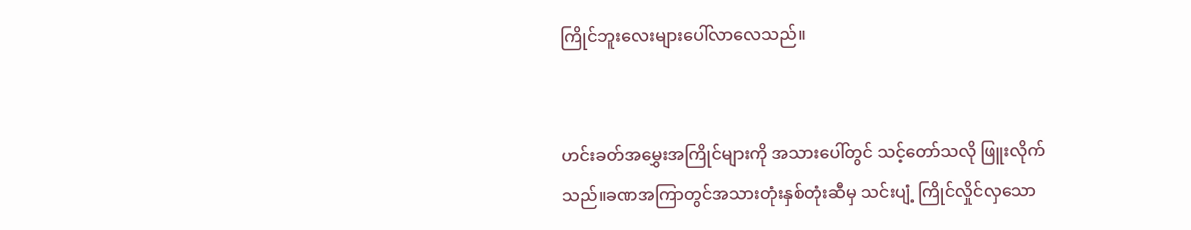ကြိုင်ဘူးလေးများပေါ်လာလေသည်။


ဟင်းခတ်အမွှေးအကြိုင်များကို အသားပေါ်တွင် သင့်တော်သလို ဖြူးလိုက်သည်။ခဏအကြာတွင်အသားတုံးနှစ်တုံးဆီမှ သင်းပျံ့ ကြိုင်လှိုင်လှသော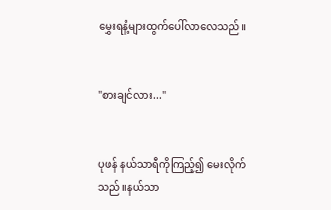မွှေးရနံ့များထွက်ပေါ်လာလေသည်။


"စားချင်လား..."


ပုဖန် နယ်သာရီကိုကြည့်၍ မေးလိုက်သည်။နယ်သာ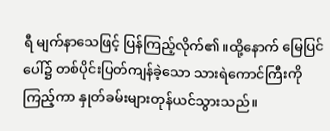ရီ မျက်နာသေဖြင့် ပြန်ကြည့်လိုက်၏။ထို့နောက် မြေပြင်ပေါ်၌ တစ်ပိုင်းပြတ်ကျန်ခဲ့သော သားရဲကောင်ကြီးကိုကြည့်ကာ နှုတ်ခမ်းများတုန်ယင်သွားသည်။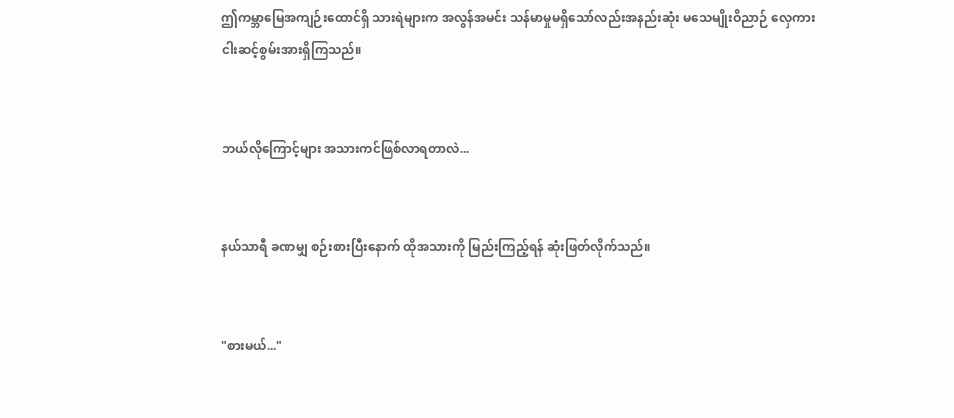ဤကမ္ဘာမြေအကျဉ်းထောင်ရှိ သားရဲများက အလွန်အမင်း သန်မာမှုမရှိသော်လည်းအနည်းဆုံး မသေမျိုးဝိညာဉ် လှေကားငါးဆင့်စွမ်းအားရှိကြသည်။


ဘယ်လိုကြောင့်များ အသားကင်ဖြစ်လာရတာလဲ...


နယ်သာရီ ခဏမျှ စဉ်းစားပြီးနောက် ထိုအသားကို မြည်းကြည့်ရန် ဆုံးဖြတ်လိုက်သည်။


"စားမယ်..."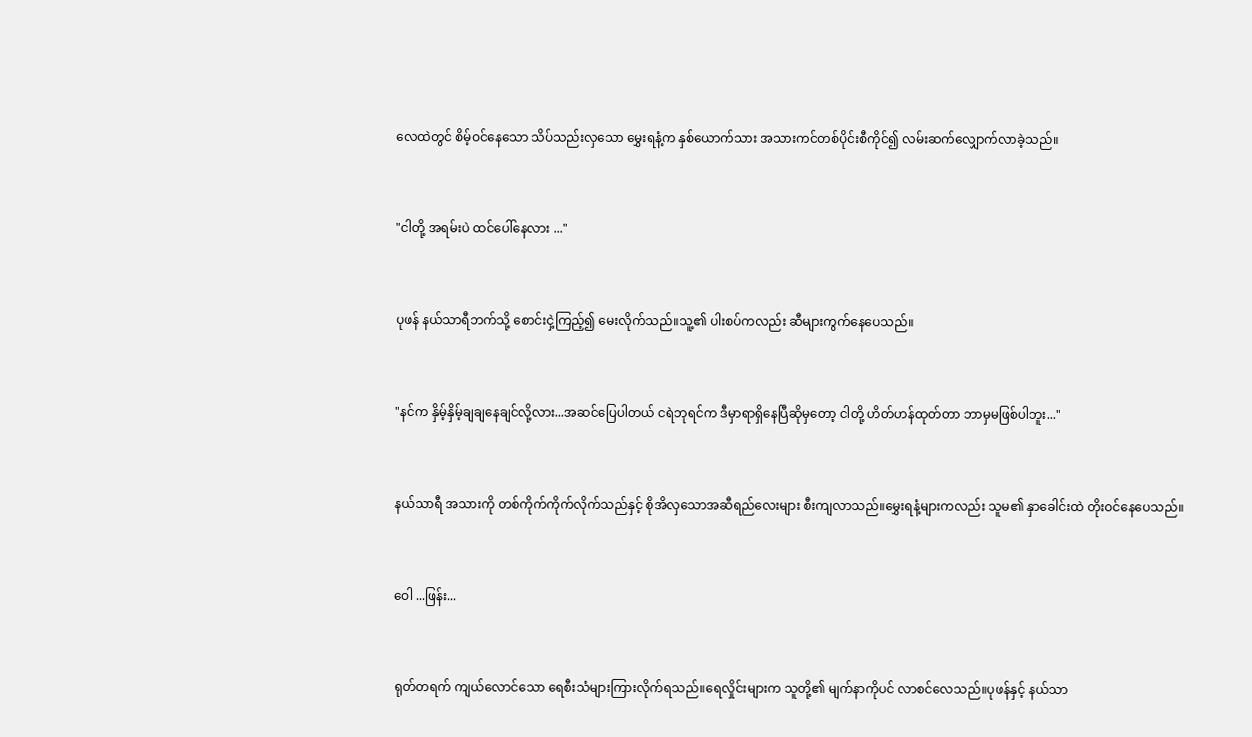လေထဲတွင် စိမ့်ဝင်နေသော သိပ်သည်းလှသော မွှေးရနံ့က နှစ်ယောက်သား အသားကင်တစ်ပိုင်းစီကိုင်၍ လမ်းဆက်လျှောက်လာခဲ့သည်။


"ငါတို့ အရမ်းပဲ ထင်ပေါ်နေလား ..."


ပုဖန် နယ်သာရီဘက်သို့ စောင်းငှဲ့ကြည့်၍ မေးလိုက်သည်။သူ့၏ ပါးစပ်ကလည်း ဆီများကွက်နေပေသည်။


"နင်က နှိမ့်နှိမ့်ချချနေချင်လို့လား...အဆင်ပြေပါတယ် ငရဲဘုရင်က ဒီမှာရာရှိနေပြီဆိုမှတော့ ငါတို့ ဟိတ်ဟန်ထုတ်တာ ဘာမှမဖြစ်ပါဘူး..."


နယ်သာရီ အသားကို တစ်ကိုက်ကိုက်လိုက်သည်နှင့် စိုအိလှသောအဆီရည်လေးများ စီးကျလာသည်။မွှေးရနံ့များကလည်း သူမ၏ နှာခေါင်းထဲ တိုးဝင်နေပေသည်။


ဝေါ ...ဖြန်း...


ရုတ်တရက် ကျယ်လောင်သော ရေစီးသံများကြားလိုက်ရသည်။ရေလှိုင်းများက သူတို့၏ မျက်နာကိုပင် လာစင်လေသည်။ပုဖန်နှင့် နယ်သာ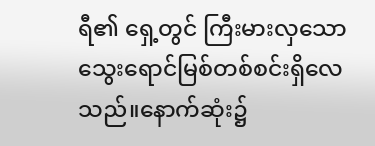ရီ၏ ရှေ့တွင် ကြီးမားလှသော သွေးရောင်မြစ်တစ်စင်းရှိလေသည်။နောက်ဆုံး၌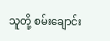သူတို့ စမ်းချောင်း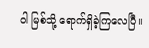ဝါ မြစ်သို့ ရောက်ရှိခဲ့ကြလေပြီ။